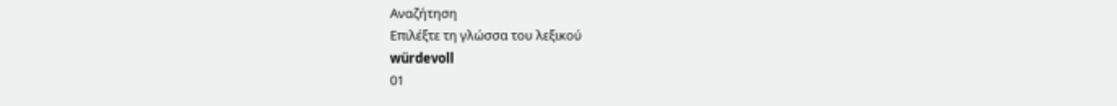Αναζήτηση
Επιλέξτε τη γλώσσα του λεξικού
würdevoll
01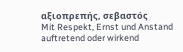αξιοπρεπής, σεβαστός
Mit Respekt, Ernst und Anstand auftretend oder wirkend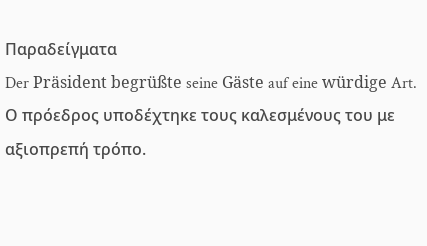Παραδείγματα
Der Präsident begrüßte seine Gäste auf eine würdige Art.
Ο πρόεδρος υποδέχτηκε τους καλεσμένους του με αξιοπρεπή τρόπο.